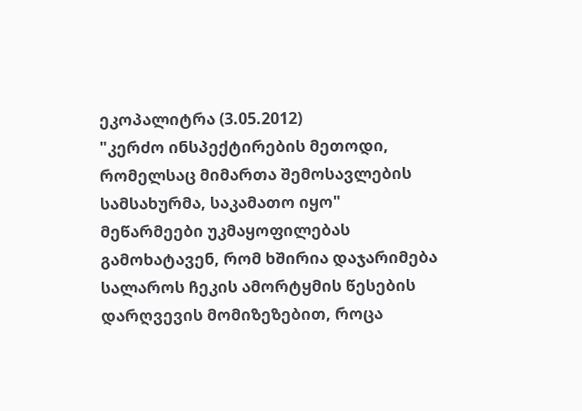ეკოპალიტრა (3.05.2012)
"კერძო ინსპექტირების მეთოდი, რომელსაც მიმართა შემოსავლების სამსახურმა, საკამათო იყო"
მეწარმეები უკმაყოფილებას გამოხატავენ, რომ ხშირია დაჯარიმება სალაროს ჩეკის ამორტყმის წესების დარღვევის მომიზეზებით, როცა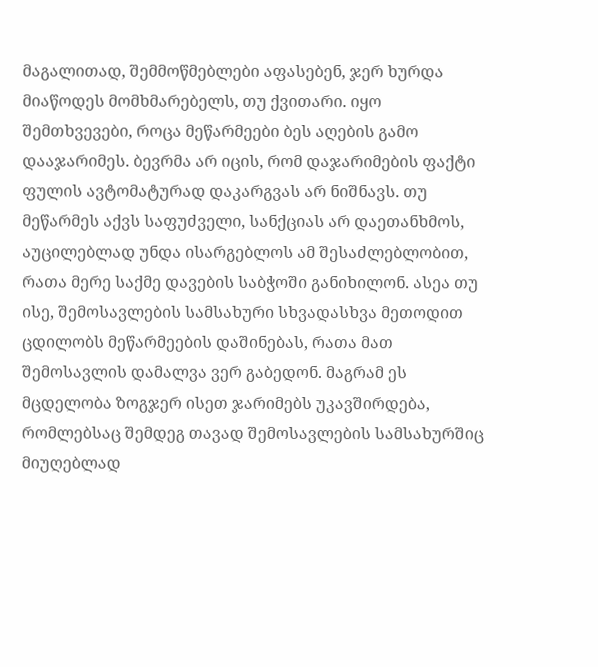მაგალითად, შემმოწმებლები აფასებენ, ჯერ ხურდა მიაწოდეს მომხმარებელს, თუ ქვითარი. იყო შემთხვევები, როცა მეწარმეები ბეს აღების გამო დააჯარიმეს. ბევრმა არ იცის, რომ დაჯარიმების ფაქტი ფულის ავტომატურად დაკარგვას არ ნიშნავს. თუ მეწარმეს აქვს საფუძველი, სანქციას არ დაეთანხმოს, აუცილებლად უნდა ისარგებლოს ამ შესაძლებლობით, რათა მერე საქმე დავების საბჭოში განიხილონ. ასეა თუ ისე, შემოსავლების სამსახური სხვადასხვა მეთოდით ცდილობს მეწარმეების დაშინებას, რათა მათ შემოსავლის დამალვა ვერ გაბედონ. მაგრამ ეს მცდელობა ზოგჯერ ისეთ ჯარიმებს უკავშირდება, რომლებსაც შემდეგ თავად შემოსავლების სამსახურშიც მიუღებლად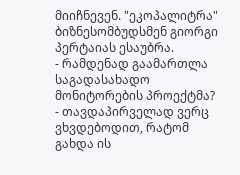მიიჩნევენ. "ეკოპალიტრა" ბიზნესომბუდსმენ გიორგი პერტაიას ესაუბრა.
- რამდენად გაამართლა საგადასახადო მონიტორების პროექტმა?
- თავდაპირველად ვერც ვხვდებოდით, რატომ გახდა ის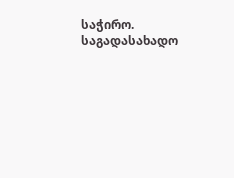საჭირო. საგადასახადო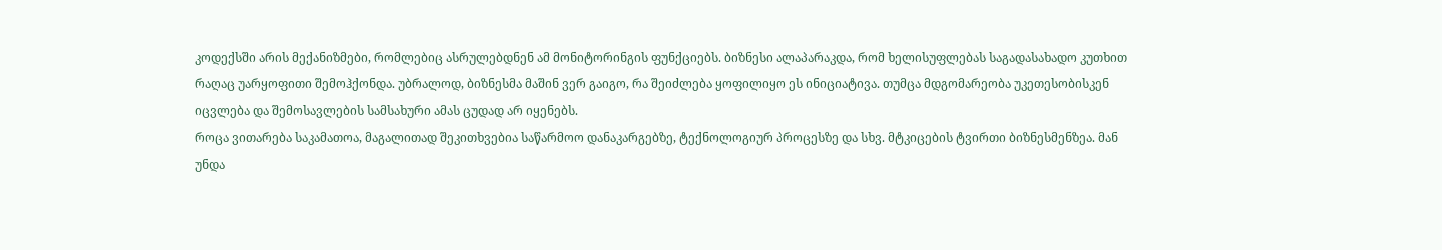კოდექსში არის მექანიზმები, რომლებიც ასრულებდნენ ამ მონიტორინგის ფუნქციებს. ბიზნესი ალაპარაკდა, რომ ხელისუფლებას საგადასახადო კუთხით რაღაც უარყოფითი შემოჰქონდა. უბრალოდ, ბიზნესმა მაშინ ვერ გაიგო, რა შეიძლება ყოფილიყო ეს ინიციატივა. თუმცა მდგომარეობა უკეთესობისკენ იცვლება და შემოსავლების სამსახური ამას ცუდად არ იყენებს.
როცა ვითარება საკამათოა, მაგალითად შეკითხვებია საწარმოო დანაკარგებზე, ტექნოლოგიურ პროცესზე და სხვ. მტკიცების ტვირთი ბიზნესმენზეა. მან უნდა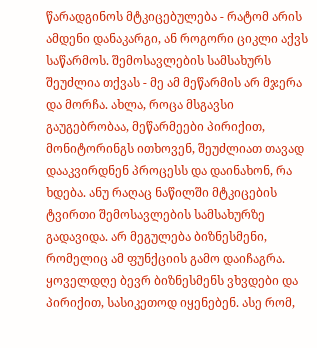წარადგინოს მტკიცებულება - რატომ არის ამდენი დანაკარგი, ან როგორი ციკლი აქვს საწარმოს. შემოსავლების სამსახურს შეუძლია თქვას - მე ამ მეწარმის არ მჯერა და მორჩა. ახლა, როცა მსგავსი გაუგებრობაა, მეწარმეები პირიქით, მონიტორინგს ითხოვენ, შეუძლიათ თავად დააკვირდნენ პროცესს და დაინახონ, რა ხდება. ანუ რაღაც ნაწილში მტკიცების ტვირთი შემოსავლების სამსახურზე გადავიდა. არ მეგულება ბიზნესმენი, რომელიც ამ ფუნქციის გამო დაიჩაგრა. ყოველდღე ბევრ ბიზნესმენს ვხვდები და პირიქით, სასიკეთოდ იყენებენ. ასე რომ,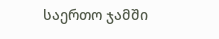საერთო ჯამში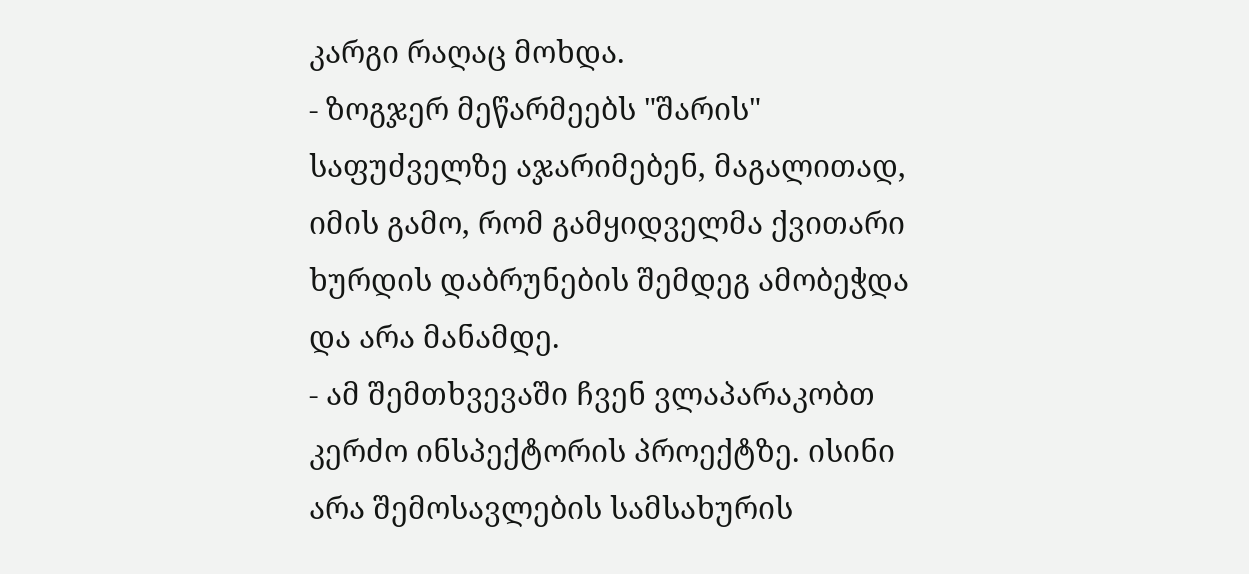კარგი რაღაც მოხდა.
- ზოგჯერ მეწარმეებს "შარის" საფუძველზე აჯარიმებენ, მაგალითად, იმის გამო, რომ გამყიდველმა ქვითარი ხურდის დაბრუნების შემდეგ ამობეჭდა და არა მანამდე.
- ამ შემთხვევაში ჩვენ ვლაპარაკობთ კერძო ინსპექტორის პროექტზე. ისინი არა შემოსავლების სამსახურის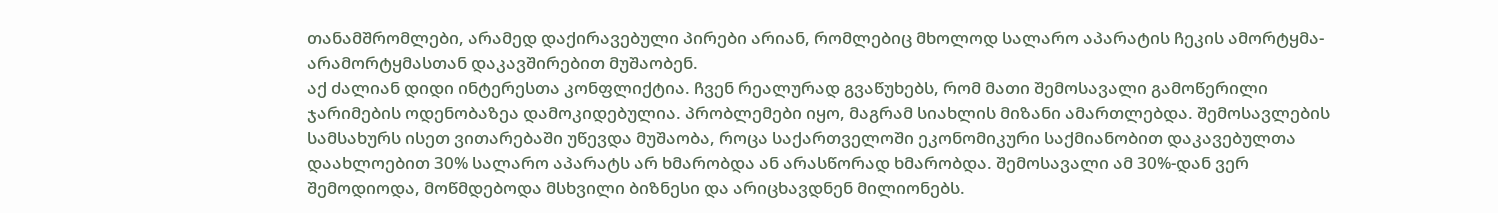თანამშრომლები, არამედ დაქირავებული პირები არიან, რომლებიც მხოლოდ სალარო აპარატის ჩეკის ამორტყმა-არამორტყმასთან დაკავშირებით მუშაობენ.
აქ ძალიან დიდი ინტერესთა კონფლიქტია. ჩვენ რეალურად გვაწუხებს, რომ მათი შემოსავალი გამოწერილი ჯარიმების ოდენობაზეა დამოკიდებულია. პრობლემები იყო, მაგრამ სიახლის მიზანი ამართლებდა. შემოსავლების სამსახურს ისეთ ვითარებაში უწევდა მუშაობა, როცა საქართველოში ეკონომიკური საქმიანობით დაკავებულთა დაახლოებით 30% სალარო აპარატს არ ხმარობდა ან არასწორად ხმარობდა. შემოსავალი ამ 30%-დან ვერ შემოდიოდა, მოწმდებოდა მსხვილი ბიზნესი და არიცხავდნენ მილიონებს.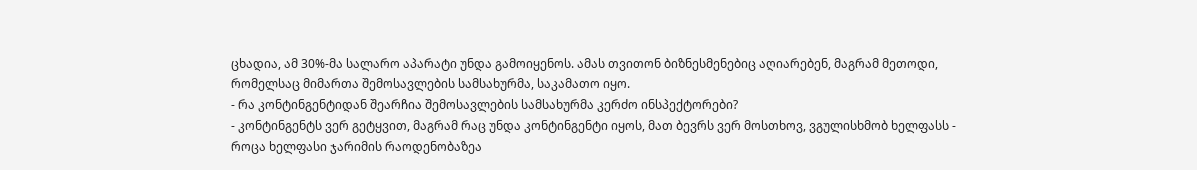ცხადია, ამ 30%-მა სალარო აპარატი უნდა გამოიყენოს. ამას თვითონ ბიზნესმენებიც აღიარებენ, მაგრამ მეთოდი, რომელსაც მიმართა შემოსავლების სამსახურმა, საკამათო იყო.
- რა კონტინგენტიდან შეარჩია შემოსავლების სამსახურმა კერძო ინსპექტორები?
- კონტინგენტს ვერ გეტყვით, მაგრამ რაც უნდა კონტინგენტი იყოს, მათ ბევრს ვერ მოსთხოვ, ვგულისხმობ ხელფასს - როცა ხელფასი ჯარიმის რაოდენობაზეა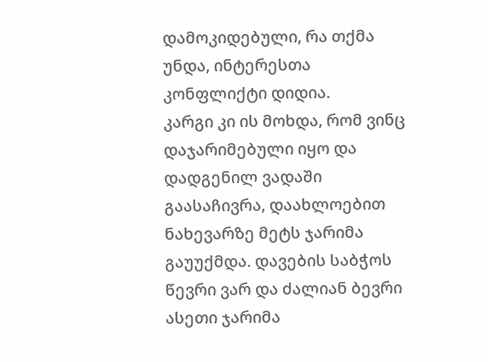დამოკიდებული, რა თქმა უნდა, ინტერესთა კონფლიქტი დიდია.
კარგი კი ის მოხდა, რომ ვინც დაჯარიმებული იყო და დადგენილ ვადაში გაასაჩივრა, დაახლოებით ნახევარზე მეტს ჯარიმა გაუუქმდა. დავების საბჭოს წევრი ვარ და ძალიან ბევრი ასეთი ჯარიმა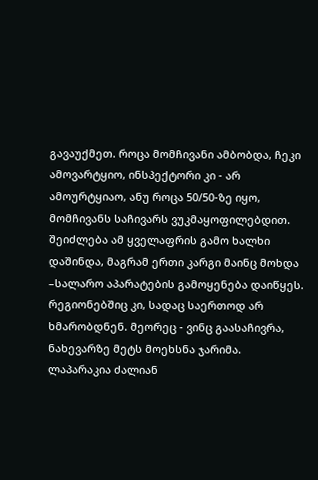გავაუქმეთ. როცა მომჩივანი ამბობდა, ჩეკი ამოვარტყიო, ინსპექტორი კი - არ ამოურტყიაო, ანუ როცა 50/50-ზე იყო, მომჩივანს საჩივარს ვუკმაყოფილებდით.
შეიძლება ამ ყველაფრის გამო ხალხი დაშინდა, მაგრამ ერთი კარგი მაინც მოხდა –სალარო აპარატების გამოყენება დაიწყეს. რეგიონებშიც კი, სადაც საერთოდ არ ხმარობდნენ. მეორეც - ვინც გაასაჩივრა, ნახევარზე მეტს მოეხსნა ჯარიმა. ლაპარაკია ძალიან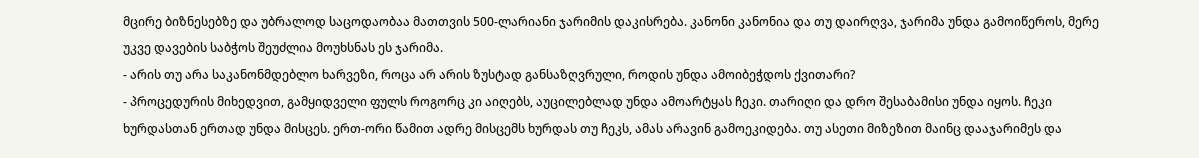მცირე ბიზნესებზე და უბრალოდ საცოდაობაა მათთვის 500-ლარიანი ჯარიმის დაკისრება. კანონი კანონია და თუ დაირღვა, ჯარიმა უნდა გამოიწეროს, მერე უკვე დავების საბჭოს შეუძლია მოუხსნას ეს ჯარიმა.
- არის თუ არა საკანონმდებლო ხარვეზი, როცა არ არის ზუსტად განსაზღვრული, როდის უნდა ამოიბეჭდოს ქვითარი?
- პროცედურის მიხედვით, გამყიდველი ფულს როგორც კი აიღებს, აუცილებლად უნდა ამოარტყას ჩეკი. თარიღი და დრო შესაბამისი უნდა იყოს. ჩეკი ხურდასთან ერთად უნდა მისცეს. ერთ-ორი წამით ადრე მისცემს ხურდას თუ ჩეკს, ამას არავინ გამოეკიდება. თუ ასეთი მიზეზით მაინც დააჯარიმეს და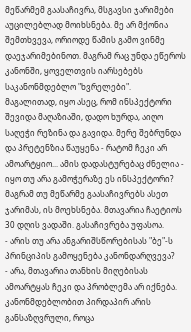მეწარმემ გაასაჩივრა, მსგავსი ჯარიმები აუცილებლად მოიხსნება. მე არ მქონია შემთხვევა, ორიოდე წამის გამო ვინმე დაეჯარიმებინოთ. მაგრამ რაც უნდა ეწეროს კანონში, ყოველთვის იარსებებს საკანონმდებლო "ხვრელები".
მაგალითად, იყო ასეც, რომ ინსპექტორი შევიდა მაღაზიაში, დადო ხურდა, აიღო საღეჭი რეზინა და გავიდა. მერე შებრუნდა და პრეტენზია წაუყენა - რატომ ჩეკი არ ამოარტყიო... ამის დადასტურებაც ძნელია - იყო თუ არა გამოჭერაზე ეს ინსპექტორი? მაგრამ თუ მეწარმე გაასაჩივრებს ასეთ ჯარიმას, ის მოეხსნება. მთავარია ჩაეტიოს 30 დღის ვადაში. გასაჩივრება უფასოა.
- არის თუ არა ანგარიშსწორებისას "ბე"-ს პრინციპის გამოყენება კანონდარღვევა?
- არა, მთავარია თანხის მიღებისას ამოარტყას ჩეკი და პრობლემა არ იქნება. კანონმდებლობით პირდაპირ არის განსაზღვრული, როცა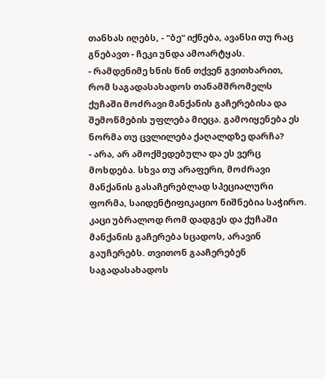თანხას იღებს, - "ბე" იქნება, ავანსი თუ რაც გნებავთ - ჩეკი უნდა ამოარტყას.
- რამდენიმე ხნის წინ თქვენ გვითხარით, რომ საგადასახადოს თანამშრომელს ქუჩაში მოძრავი მანქანის გაჩერებისა და შემოწმების უფლება მიეცა. გამოიყენება ეს ნორმა თუ ცვლილება ქაღალდზე დარჩა?
- არა, არ ამოქმედებულა და ეს ვერც მოხდება. სხვა თუ არაფერი, მოძრავი მანქანის გასაჩერებლად სპეციალური ფორმა, საიდენტიფიკაციო ნიშნებია საჭირო. კაცი უბრალოდ რომ დადგეს და ქუჩაში მანქანის გაჩერება სცადოს, არავინ გაუჩერებს. თვითონ გააჩერებენ საგადასახადოს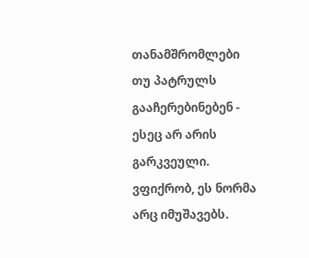თანამშრომლები თუ პატრულს გააჩერებინებენ - ესეც არ არის გარკვეული.
ვფიქრობ, ეს ნორმა არც იმუშავებს.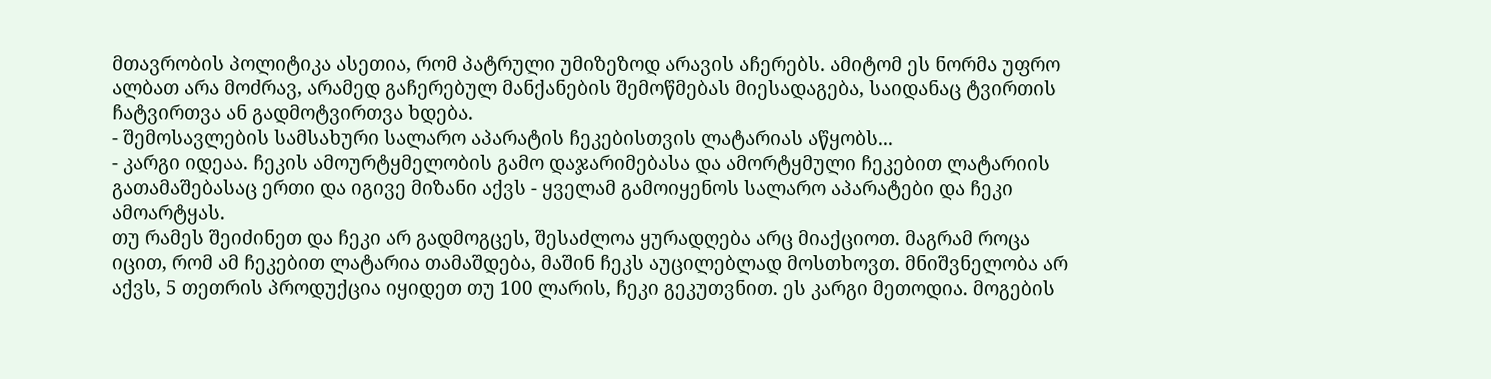მთავრობის პოლიტიკა ასეთია, რომ პატრული უმიზეზოდ არავის აჩერებს. ამიტომ ეს ნორმა უფრო ალბათ არა მოძრავ, არამედ გაჩერებულ მანქანების შემოწმებას მიესადაგება, საიდანაც ტვირთის ჩატვირთვა ან გადმოტვირთვა ხდება.
- შემოსავლების სამსახური სალარო აპარატის ჩეკებისთვის ლატარიას აწყობს...
- კარგი იდეაა. ჩეკის ამოურტყმელობის გამო დაჯარიმებასა და ამორტყმული ჩეკებით ლატარიის გათამაშებასაც ერთი და იგივე მიზანი აქვს - ყველამ გამოიყენოს სალარო აპარატები და ჩეკი ამოარტყას.
თუ რამეს შეიძინეთ და ჩეკი არ გადმოგცეს, შესაძლოა ყურადღება არც მიაქციოთ. მაგრამ როცა იცით, რომ ამ ჩეკებით ლატარია თამაშდება, მაშინ ჩეკს აუცილებლად მოსთხოვთ. მნიშვნელობა არ აქვს, 5 თეთრის პროდუქცია იყიდეთ თუ 100 ლარის, ჩეკი გეკუთვნით. ეს კარგი მეთოდია. მოგების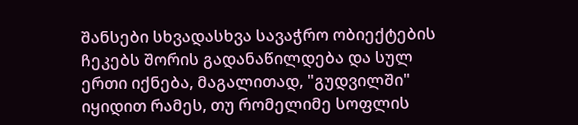შანსები სხვადასხვა სავაჭრო ობიექტების ჩეკებს შორის გადანაწილდება და სულ ერთი იქნება, მაგალითად, "გუდვილში" იყიდით რამეს, თუ რომელიმე სოფლის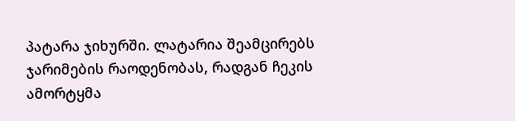პატარა ჯიხურში. ლატარია შეამცირებს ჯარიმების რაოდენობას, რადგან ჩეკის ამორტყმა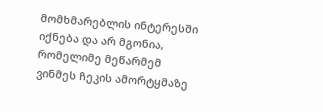მომხმარებლის ინტერესში იქნება და არ მგონია, რომელიმე მეწარმემ ვინმეს ჩეკის ამორტყმაზე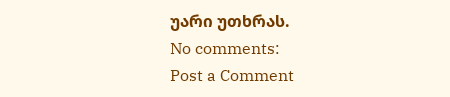უარი უთხრას.
No comments:
Post a Comment